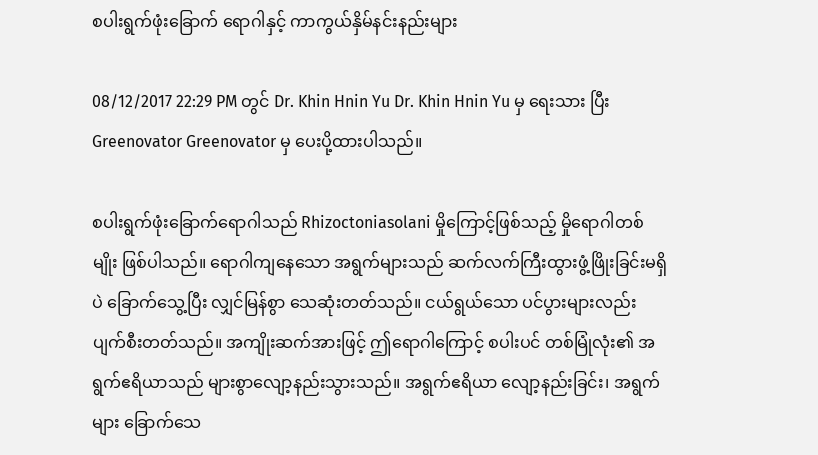စပါးရွက်ဖုံးခြောက် ရောဂါနှင့် ကာကွယ်နှိမ်နင်းနည်းများ

08/12/2017 22:29 PM တွင် Dr. Khin Hnin Yu Dr. Khin Hnin Yu မှ ရေးသား ပြီး Greenovator Greenovator မှ ပေးပို့ထားပါသည်။

စပါးရွက်ဖုံးခြောက်ရောဂါသည် Rhizoctoniasolani မှိုကြောင့်ဖြစ်သည့် မှိုရောဂါတစ်မျိုး ဖြစ်ပါသည်။ ရောဂါကျနေသော အရွက်များသည် ဆက်လက်ကြီးထွားဖွံ့ဖြိုးခြင်းမရှိပဲ ခြောက်သွေ့ပြီး လျှင်မြန်စွာ သေဆုံးတတ်သည်။ ငယ်ရွယ်သော ပင်ပွားများလည်း ပျက်စီးတတ်သည်။ အကျိုးဆက်အားဖြင့် ဤရောဂါကြောင့် စပါးပင် တစ်မြုံလုံး၏ အရွက်ဧရိယာသည် များစွာလျော့နည်းသွားသည်။ အရွက်ဧရိယာ လျော့နည်းခြင်း၊ အရွက်များ ခြောက်သေ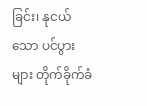ခြင်း၊ နုငယ်သော ပင်ပွားများ တိုက်ခိုက်ခံ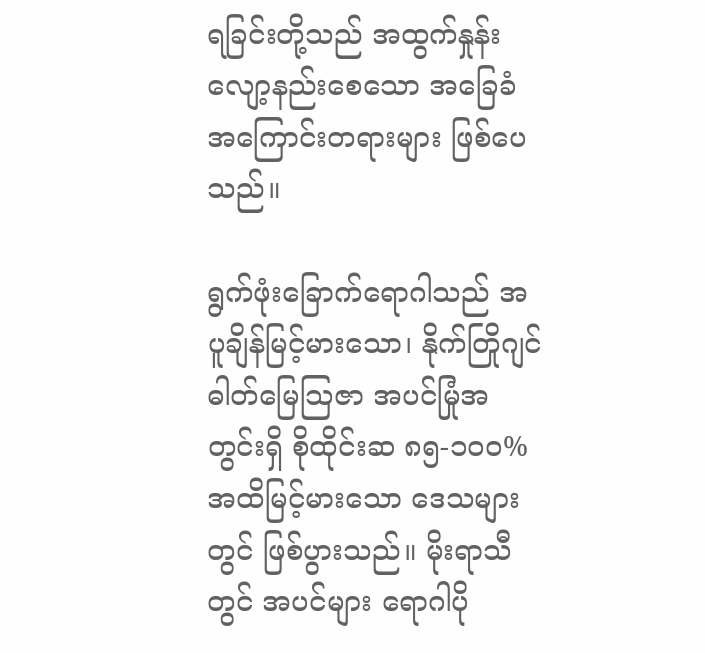ရခြင်းတို့သည် အထွက်နှုန်း လျော့နည်းစေသော အခြေခံ အကြောင်းတရားများ ဖြစ်ပေသည်။

ရွက်ဖုံးခြောက်ရောဂါသည် အပူချိန်မြင့်မားသော၊ နိုက်တြိုဂျင် ဓါတ်မြေသြဇာ အပင်မြုံအတွင်းရှိ စိုထိုင်းဆ ၈၅-၁၀၀% အထိမြင့်မားသော ဒေသများတွင် ဖြစ်ပွားသည်။ မိုးရာသီတွင် အပင်များ ရောဂါပို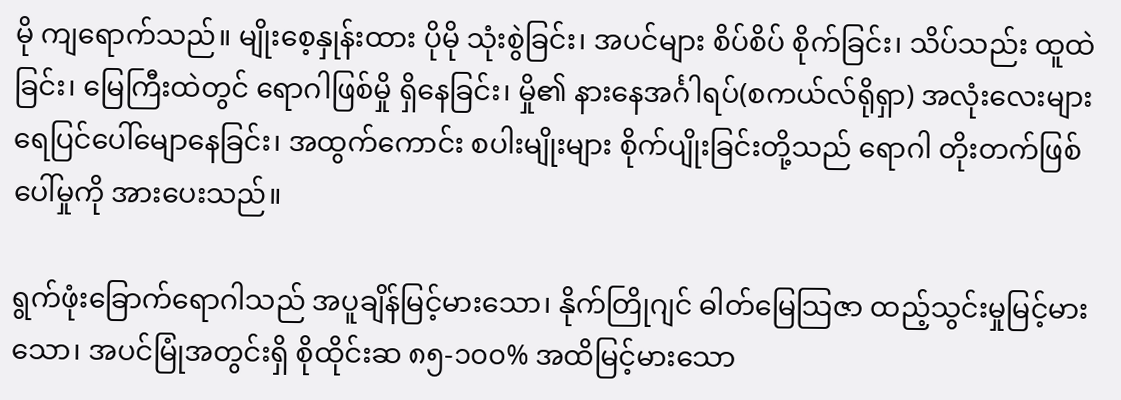မို ကျရောက်သည်။ မျိုးစေ့နှုန်းထား ပိုမို သုံးစွဲခြင်း၊ အပင်များ စိပ်စိပ် စိုက်ခြင်း၊ သိပ်သည်း ထူထဲခြင်း၊ မြေကြီးထဲတွင် ရောဂါဖြစ်မှို ရှိနေခြင်း၊ မှို၏ နားနေအင်္ဂါရပ်(စကယ်လ်ရိုရှာ) အလုံးလေးများ ရေပြင်ပေါ်မျောနေခြင်း၊ အထွက်ကောင်း စပါးမျိုးများ စိုက်ပျိုးခြင်းတို့သည် ရောဂါ တိုးတက်ဖြစ်ပေါ်မှုကို အားပေးသည်။

ရွက်ဖုံးခြောက်ရောဂါသည် အပူချိန်မြင့်မားသော၊ နိုက်တြိုဂျင် ဓါတ်မြေသြဇာ ထည့်သွင်းမှုမြင့်မားသော၊ အပင်မြုံအတွင်းရှိ စိုထိုင်းဆ ၈၅-၁၀၀% အထိမြင့်မားသော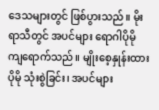ဒေသများတွင် ဖြစ်ပွားသည်။ မိုးရာသီတွင် အပင်များ ရောဂါပိုမို ကျရောက်သည်။ မျိုးစေ့နှုန်းထား ပိုမို သုံးစွဲခြင်း၊ အပင်များ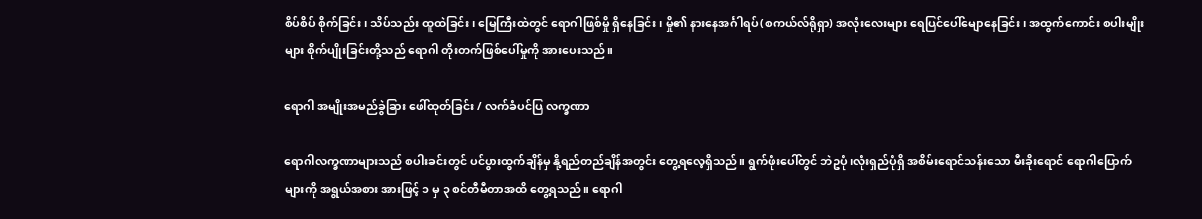စိပ်စိပ် စိုက်ခြင်း၊ သိပ်သည်း ထူထဲခြင်း၊ မြေကြီးထဲတွင် ရောဂါဖြစ်မှို ရှိနေခြင်း၊ မှို၏ နားနေအင်္ဂါရပ်(စကယ်လ်ရိုရှာ) အလုံးလေးများ ရေပြင်ပေါ်မျောနေခြင်း၊ အထွက်ကောင်း စပါးမျိုးများ စိုက်ပျိုးခြင်းတို့သည် ရောဂါ တိုးတက်ဖြစ်ပေါ်မှုကို အားပေးသည်။

ရောဂါ အမျိုးအမည်ခွဲခြား ဖေါ်ထုတ်ခြင်း / လက်ခံပင်ပြ လက္ခဏာ

ရောဂါလက္ခဏာများသည် စပါးခင်းတွင် ပင်ပွားထွက်ချိန်မှ နို့ရည်တည်ချိန်အတွင်း တွေ့ရလေ့ရှိသည်။ ရွက်ဖုံးပေါ်တွင် ဘဲဥပုံ၊လုံးရှည်ပုံရှိ အစိမ်းရောင်သန်းသော မီးခိုးရောင် ရောဂါပြောက်များကို အရွယ်အစား အားဖြင့် ၁ မှ ၃ စင်တီမီတာအထိ တွေ့ရသည်။ ရောဂါ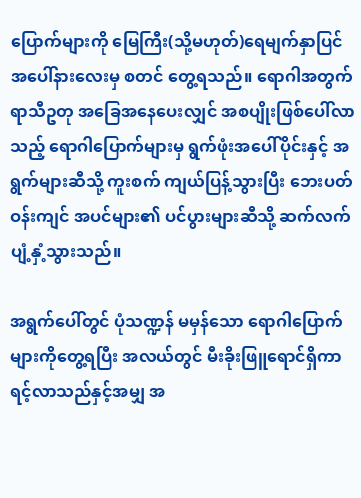ပြောက်များကို မြေကြီး(သို့မဟုတ်)ရေမျက်နှာပြင် အပေါ်နားလေးမှ စတင် တွေ့ရသည်။ ရောဂါအတွက် ရာသီဥတု အခြေအနေပေးလျှင် အစပျိုးဖြစ်ပေါ်လာသည့် ရောဂါပြောက်များမှ ရွက်ဖုံးအပေါ်ပိုင်းနှင့် အရွက်များဆီသို့ ကူးစက် ကျယ်ပြန့်သွားပြီး ဘေးပတ်ဝန်းကျင် အပင်များ၏ ပင်ပွားများဆီသို့ ဆက်လက် ပျံ့နှံ့သွားသည်။

အရွက်ပေါ်တွင် ပုံသဏ္ဍန် မမှန်သော ရောဂါပြောက်များကိုတွေ့ရပြီး အလယ်တွင် မီးခိုးဖြူရောင်ရှိကာ ရင့်လာသည်နှင့်အမျှ အ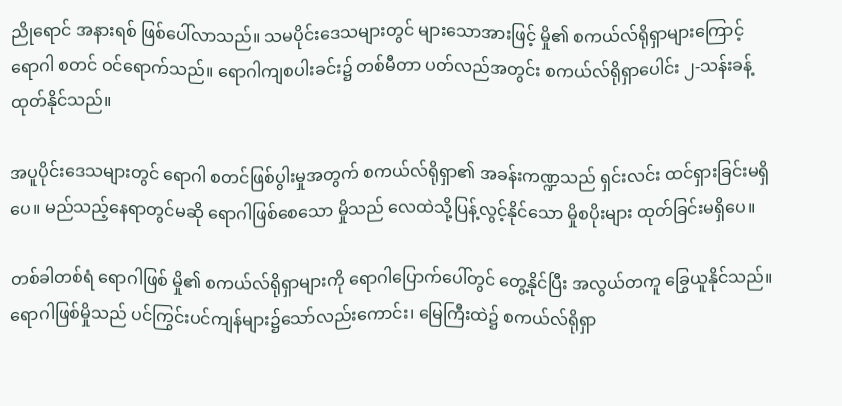ညိုရောင် အနားရစ် ဖြစ်ပေါ်လာသည်။ သမပိုင်းဒေသများတွင် များသောအားဖြင့် မှို၏ စကယ်လ်ရိုရှာများကြောင့် ရောဂါ စတင် ဝင်ရောက်သည်။ ရောဂါကျစပါးခင်း၌ တစ်မီတာ ပတ်လည်အတွင်း စကယ်လ်ရိုရှာပေါင်း ၂-သန်းခန့် ထုတ်နိုင်သည်။

အပူပိုင်းဒေသများတွင် ရောဂါ စတင်ဖြစ်ပွါးမှုအတွက် စကယ်လ်ရိုရှာ၏ အခန်းကဏ္ဍသည် ရှင်းလင်း ထင်ရှားခြင်းမရှိပေ။ မည်သည့်နေရာတွင်မဆို ရောဂါဖြစ်စေသော မှိုသည် လေထဲသို့ပြန့်လွင့်နိုင်သော မှိုစပိုးများ ထုတ်ခြင်းမရှိပေ။

တစ်ခါတစ်ရံ ရောဂါဖြစ် မှို၏ စကယ်လ်ရိုရှာများကို ရောဂါပြောက်ပေါ်တွင် တွေ့နိုင်ပြီး အလွယ်တကူ ခြွေယူနိုင်သည်။ ရောဂါဖြစ်မှိုသည် ပင်ကြွင်းပင်ကျန်များ၌သော်လည်းကောင်း၊ မြေကြီးထဲ၌ စကယ်လ်ရိုရှာ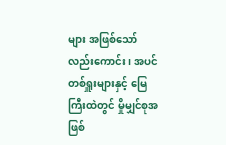များ အဖြစ်သော်လည်းကောင်း၊ အပင်တစ်ရှူးများနှင့် မြေကြီးထဲတွင် မှိုမျှင်စုအဖြစ်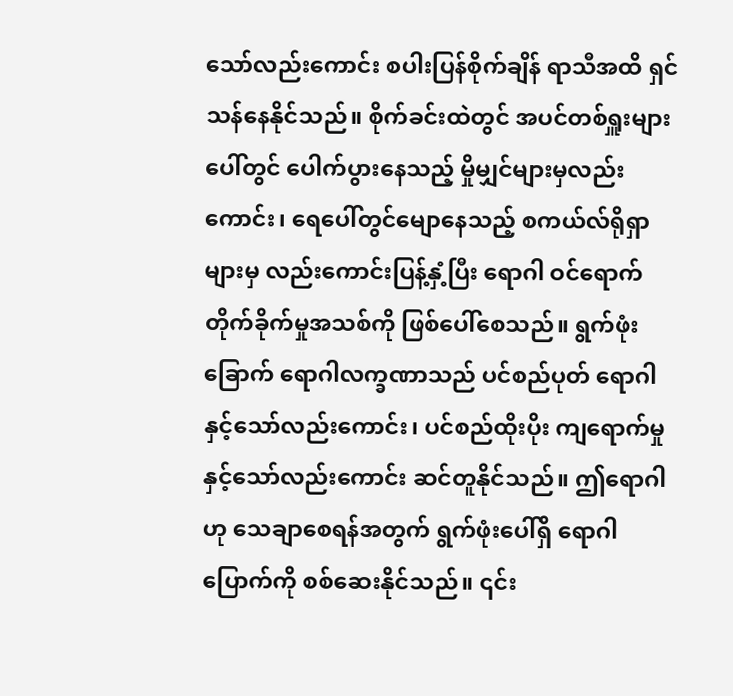သော်လည်းကောင်း စပါးပြန်စိုက်ချိန် ရာသီအထိ ရှင်သန်နေနိုင်သည်။ စိုက်ခင်းထဲတွင် အပင်တစ်ရှူးများပေါ်တွင် ပေါက်ပွားနေသည့် မှိုမျှင်များမှလည်းကောင်း၊ ရေပေါ်တွင်မျောနေသည့် စကယ်လ်ရိုရှာများမှ လည်းကောင်းပြန့်နှံ့ပြီး ရောဂါ ဝင်ရောက် တိုက်ခိုက်မှုအသစ်ကို ဖြစ်ပေါ်စေသည်။ ရွက်ဖုံးခြောက် ရောဂါလက္ခဏာသည် ပင်စည်ပုတ် ရောဂါနှင့်သော်လည်းကောင်း၊ ပင်စည်ထိုးပိုး ကျရောက်မှုနှင့်သော်လည်းကောင်း ဆင်တူနိုင်သည်။ ဤရောဂါဟု သေချာစေရန်အတွက် ရွက်ဖုံးပေါ်ရှိ ရောဂါပြောက်ကို စစ်ဆေးနိုင်သည်။ ၎င်း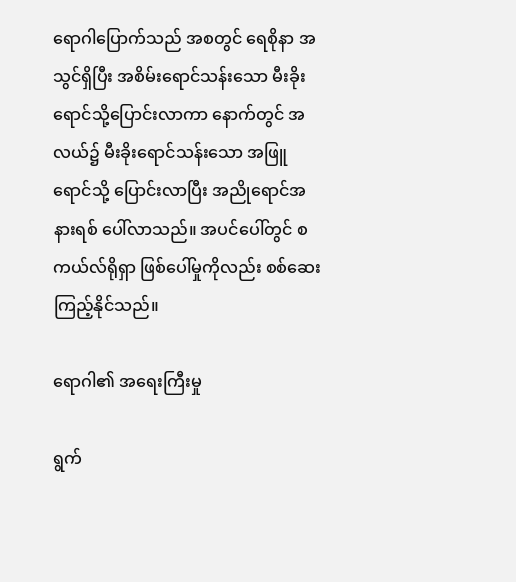ရောဂါပြောက်သည် အစတွင် ရေစိုနာ အသွင်ရှိပြီး အစိမ်းရောင်သန်းသော မီးခိုးရောင်သို့ပြောင်းလာကာ နောက်တွင် အလယ်၌ မီးခိုးရောင်သန်းသော အဖြူရောင်သို့ ပြောင်းလာပြီး အညိုရောင်အနားရစ် ပေါ်လာသည်။ အပင်ပေါ်တွင် စကယ်လ်ရိုရှာ ဖြစ်ပေါ်မှုကိုလည်း စစ်ဆေးကြည့်နိုင်သည်။

ရောဂါ၏ အရေးကြီးမှု

ရွက်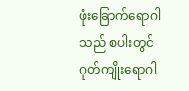ဖုံးခြောက်ရောဂါသည် စပါးတွင် ဂုတ်ကျိုးရောဂါ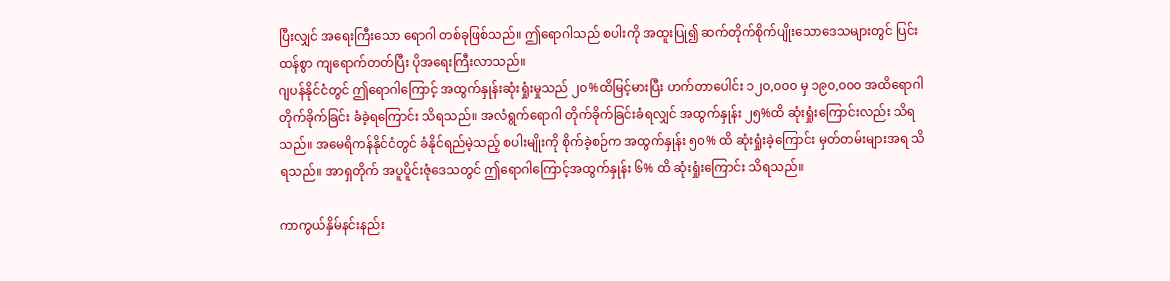ပြီးလျှင် အရေးကြီးသော ရောဂါ တစ်ခုဖြစ်သည်။ ဤရောဂါသည် စပါးကို အထူးပြု၍ ဆက်တိုက်စိုက်ပျိုးသောဒေသများတွင် ပြင်းထန်စွာ ကျရောက်တတ်ပြီး ပိုအရေးကြီးလာသည်။
ဂျပန်နိုင်ငံတွင် ဤရောဂါကြောင့် အထွက်နှုန်းဆုံးရှုံးမှုသည် ၂၀%ထိမြင့်မားပြီး ဟက်တာပေါင်း ၁၂၀,၀၀၀ မှ ၁၉၀,၀၀၀ အထိရောဂါတိုက်ခိုက်ခြင်း ခံခဲ့ရကြောင်း သိရသည်။ အလံရွက်ရောဂါ တိုက်ခိုက်ခြင်းခံရလျှင် အထွက်နှုန်း ၂၅%ထိ ဆုံးရှုံးကြောင်းလည်း သိရသည်။ အမေရိကန်နိုင်ငံတွင် ခံနိုင်ရည်မဲ့သည့် စပါးမျိုးကို စိုက်ခဲ့စဉ်က အထွက်နှုန်း ၅၀% ထိ ဆုံးရှုံးခဲ့ကြောင်း မှတ်တမ်းများအရ သိရသည်။ အာရှတိုက် အပူပိူင်းဇုံဒေသတွင် ဤရောဂါကြောင့်အထွက်နှုန်း ၆% ထိ ဆုံးရှုံးကြောင်း သိရသည်။

ကာကွယ်နှိမ်နင်းနည်း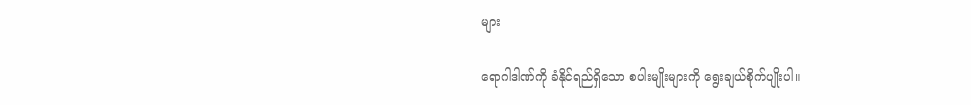များ

ရောဂါဒါဏ်ကို ခံနိုင်ရည်ရှိသော စပါးမျိုးများကို ရွေးချယ်စိုက်ပျိုးပါ။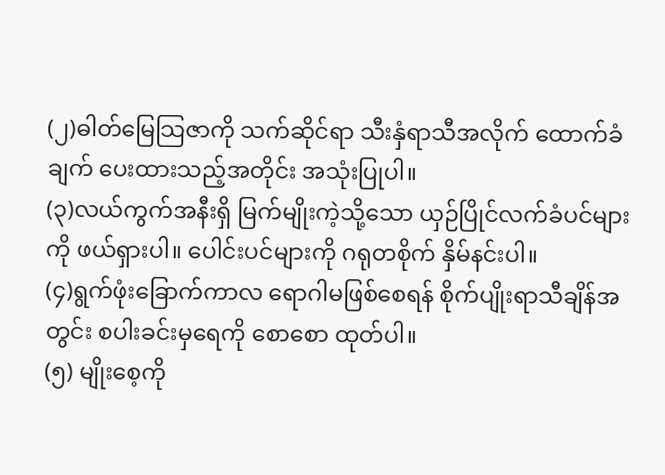(၂)ဓါတ်မြေသြဇာကို သက်ဆိုင်ရာ သီးနှံရာသီအလိုက် ထောက်ခံချက် ပေးထားသည့်အတိုင်း အသုံးပြုပါ။
(၃)လယ်ကွက်အနီးရှိ မြက်မျိုးကဲ့သို့သော ယှဉ်ပြိုင်လက်ခံပင်များကို ဖယ်ရှားပါ။ ပေါင်းပင်များကို ဂရုတစိုက် နှိမ်နင်းပါ။
(၄)ရွက်ဖုံးခြောက်ကာလ ရောဂါမဖြစ်စေရန် စိုက်ပျိုးရာသီချိန်အတွင်း စပါးခင်းမှရေကို စောစော ထုတ်ပါ။
(၅) မျိုးစေ့ကို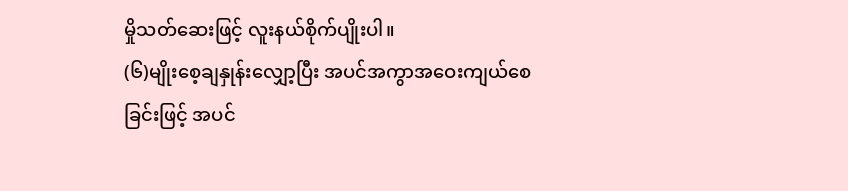မှိုသတ်ဆေးဖြင့် လူးနယ်စိုက်ပျိုးပါ။
(၆)မျိုးစေ့ချနှုန်းလျှော့ပြီး အပင်အကွာအဝေးကျယ်စေခြင်းဖြင့် အပင်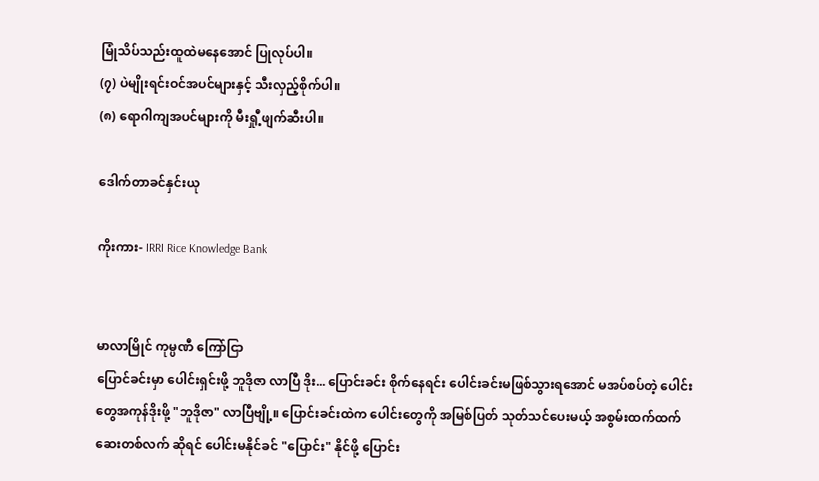မြုံသိပ်သည်းထူထဲမနေအောင် ပြုလုပ်ပါ။
(၇) ပဲမျိုးရင်းဝင်အပင်များနှင့် သီးလှည့်စိုက်ပါ။
(၈) ရောဂါကျအပင်များကို မီးရှီု့ဖျက်ဆီးပါ။

ဒေါက်တာခင်နှင်းယု

ကိုးကား- IRRI Rice Knowledge Bank


မာလာမြိုင် ကုမ္ပဏီ ကြော်ငြာ
ပြောင်ခင်းမှာ ပေါင်းရှင်းဖို့ ဘူဒိုဇာ လာပြီ ဒိုး... ပြောင်းခင်း စိုက်နေရင်း ပေါင်းခင်းမဖြစ်သွားရအောင် မအပ်စပ်တဲ့ ပေါင်းတွေအကုန်ဒိုးဖို့ "ဘူဒိုဇာ" လာပြီဗျို့။ ပြောင်းခင်းထဲက ပေါင်းတွေကို အမြစ်ပြတ် သုတ်သင်ပေးမယ့် အစွမ်းထက်ထက် ဆေးတစ်လက် ဆိုရင် ပေါင်းမနိုင်ခင် "ပြောင်း" နိုင်ဖို့ ပြောင်း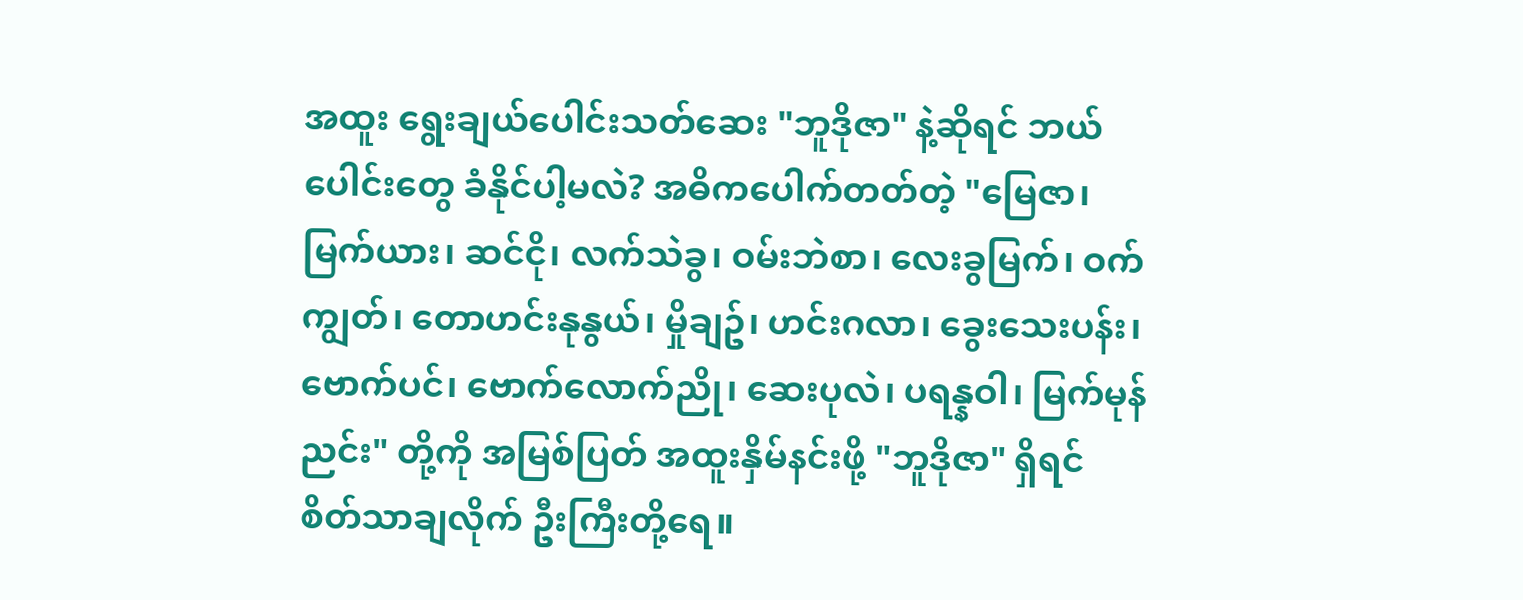အထူး ရွေးချယ်ပေါင်းသတ်ဆေး "ဘူဒိုဇာ" နဲ့ဆိုရင် ဘယ်ပေါင်းတွေ ခံနိုင်ပါ့မလဲ? အဓိကပေါက်တတ်တဲ့ "မြေဇာ၊ မြက်ယား၊ ဆင်ငို၊ လက်သဲခွ၊ ဝမ်းဘဲစာ၊ လေးခွမြက်၊ ဝက်ကျွတ်၊ တောဟင်းနုနွယ်၊ မှိုချဥ်၊ ဟင်းဂလာ၊ ခွေးသေးပန်း၊ ဗောက်ပင်၊ ဗောက်လောက်ညို၊ ဆေးပုလဲ၊ ပရန္နဝါ၊ မြက်မုန်ညင်း" တို့ကို အမြစ်ပြတ် အထူးနှိမ်နင်းဖို့ "ဘူဒိုဇာ" ရှိရင် စိတ်သာချလိုက် ဦးကြီးတို့ရေ။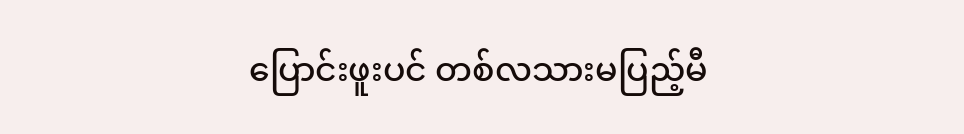ပြောင်းဖူးပင် တစ်လသားမပြည့်မီ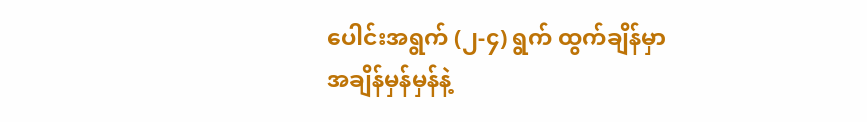ပေါင်းအရွက် (၂-၄) ရွက် ထွက်ချိန်မှာ အချိန်မှန်မှန်နဲ့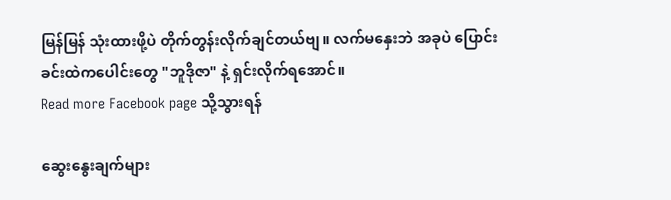မြန်မြန် သုံးထားဖို့ပဲ တိုက်တွန်းလိုက်ချင်တယ်ဗျ။ လက်မနှေးဘဲ အခုပဲ ပြောင်းခင်းထဲကပေါင်းတွေ "ဘူဒိုဇာ" နဲ့ ရှင်းလိုက်ရအောင်။
Read more Facebook page သို့သွားရန်

ဆွေးနွေးချက်များ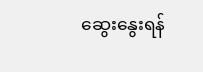ဆွေးနွေးရန်